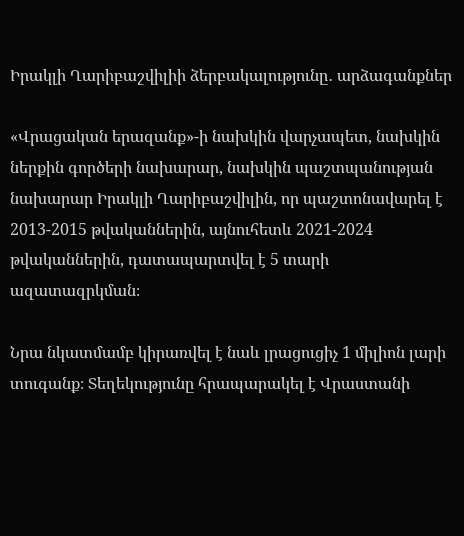Իրակլի Ղարիբաշվիլիի ձերբակալությունը․ արձագանքներ

«Վրացական երազանք»-ի նախկին վարչապետ, նախկին ներքին գործերի նախարար, նախկին պաշտպանության նախարար Իրակլի Ղարիբաշվիլին, որ պաշտոնավարել է 2013-2015 թվականներին, այնուհետև 2021-2024 թվականներին, դատապարտվել է 5 տարի ազատազրկման։

Նրա նկատմամբ կիրառվել է նաև լրացուցիչ 1 միլիոն լարի տուգանք։ Տեղեկությունը հրապարակել է Վրաստանի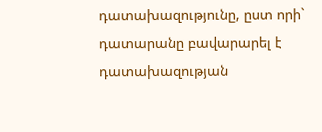դատախազությունը, ըստ որի` դատարանը բավարարել է դատախազության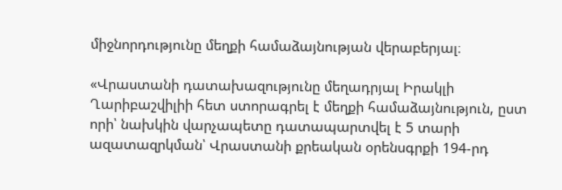միջնորդությունը մեղքի համաձայնության վերաբերյալ։

«Վրաստանի դատախազությունը մեղադրյալ Իրակլի Ղարիբաշվիլիի հետ ստորագրել է մեղքի համաձայնություն, ըստ որի՝ նախկին վարչապետը դատապարտվել է 5 տարի ազատազրկման՝ Վրաստանի քրեական օրենսգրքի 194-րդ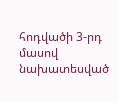հոդվածի 3-րդ մասով նախատեսված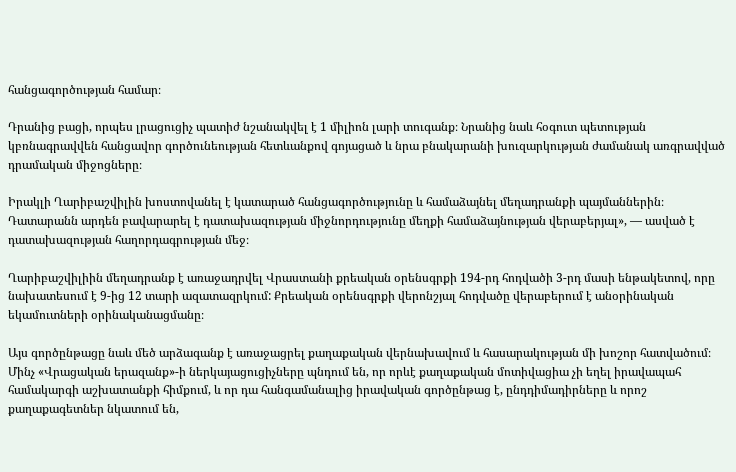հանցագործության համար։

Դրանից բացի, որպես լրացուցիչ պատիժ նշանակվել է 1 միլիոն լարի տուգանք։ Նրանից նաև հօգուտ պետության կբռնագրավվեն հանցավոր գործունեության հետևանքով գոյացած և նրա բնակարանի խուզարկության ժամանակ առգրավված դրամական միջոցները։

Իրակլի Ղարիբաշվիլին խոստովանել է կատարած հանցագործությունը և համաձայնել մեղադրանքի պայմաններին։ Դատարանն արդեն բավարարել է դատախազության միջնորդությունը մեղքի համաձայնության վերաբերյալ», — ասված է դատախազության հաղորդագրության մեջ։

Ղարիբաշվիլիին մեղադրանք է առաջադրվել Վրաստանի քրեական օրենսգրքի 194-րդ հոդվածի 3-րդ մասի ենթակետով, որը նախատեսում է 9-ից 12 տարի ազատազրկում: Քրեական օրենսգրքի վերոնշյալ հոդվածը վերաբերում է անօրինական եկամուտների օրինականացմանը։

Այս գործընթացը նաև մեծ արձագանք է առաջացրել քաղաքական վերնախավում և հասարակության մի խոշոր հատվածում։ Մինչ «Վրացական երազանք»-ի ներկայացուցիչները պնդում են, որ որևէ քաղաքական մոտիվացիա չի եղել իրավապահ համակարգի աշխատանքի հիմքում, և որ դա հանգամանալից իրավական գործընթաց է, ընդդիմադիրները և որոշ քաղաքագետներ նկատում են,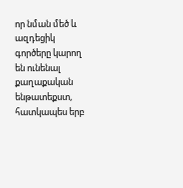որ նման մեծ և ազդեցիկ գործերը կարող են ունենալ քաղաքական ենթատեքստ, հատկապես երբ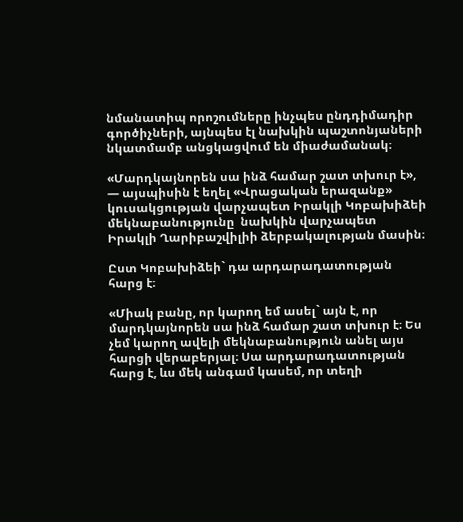նմանատիպ որոշումները ինչպես ընդդիմադիր գործիչների, այնպես էլ նախկին պաշտոնյաների նկատմամբ անցկացվում են միաժամանակ։

«Մարդկայնորեն սա ինձ համար շատ տխուր է», — այսպիսին է եղել «Վրացական երազանք» կուսակցության վարչապետ Իրակլի Կոբախիձեի մեկնաբանությունը  նախկին վարչապետ Իրակլի Ղարիբաշվիլիի ձերբակալության մասին։

Ըստ Կոբախիձեի` դա արդարադատության հարց է։

«Միակ բանը, որ կարող եմ ասել` այն է, որ մարդկայնորեն սա ինձ համար շատ տխուր է։ Ես չեմ կարող ավելի մեկնաբանություն անել այս հարցի վերաբերյալ։ Սա արդարադատության հարց է, ևս մեկ անգամ կասեմ, որ տեղի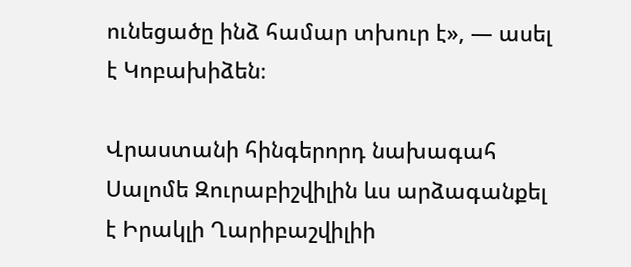ունեցածը ինձ համար տխուր է», — ասել է Կոբախիձեն։

Վրաստանի հինգերորդ նախագահ Սալոմե Զուրաբիշվիլին ևս արձագանքել է Իրակլի Ղարիբաշվիլիի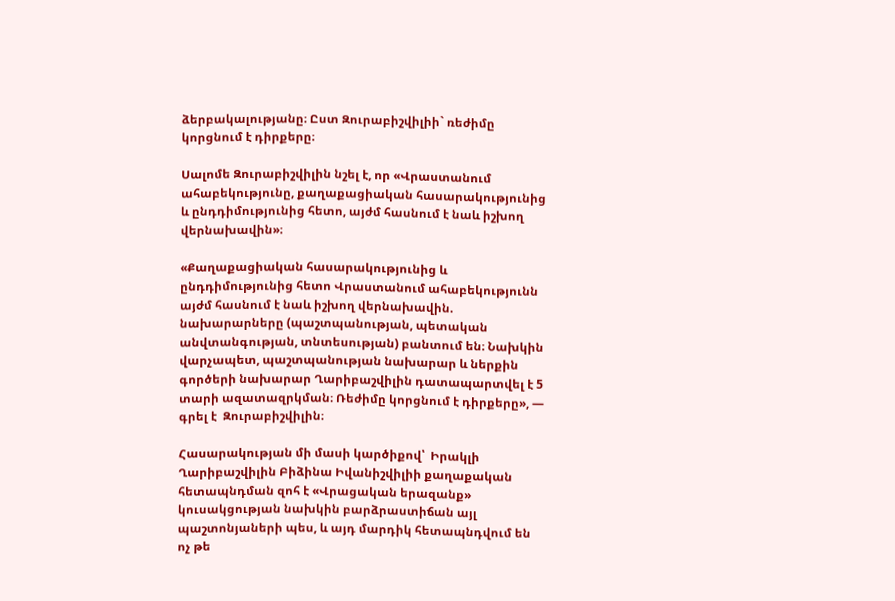ձերբակալությանը։ Ըստ Զուրաբիշվիլիի` ռեժիմը կորցնում է դիրքերը։

Սալոմե Զուրաբիշվիլին նշել է, որ «Վրաստանում ահաբեկությունը, քաղաքացիական հասարակությունից և ընդդիմությունից հետո, այժմ հասնում է նաև իշխող վերնախավին»։

«Քաղաքացիական հասարակությունից և ընդդիմությունից հետո Վրաստանում ահաբեկությունն այժմ հասնում է նաև իշխող վերնախավին. նախարարները (պաշտպանության, պետական անվտանգության, տնտեսության) բանտում են։ Նախկին վարչապետ, պաշտպանության նախարար և ներքին գործերի նախարար Ղարիբաշվիլին դատապարտվել է 5 տարի ազատազրկման։ Ռեժիմը կորցնում է դիրքերը», — գրել է  Զուրաբիշվիլին։

Հասարակության մի մասի կարծիքով՝  Իրակլի Ղարիբաշվիլին Բիձինա Իվանիշվիլիի քաղաքական հետապնդման զոհ է «Վրացական երազանք» կուսակցության նախկին բարձրաստիճան այլ պաշտոնյաների պես, և այդ մարդիկ հետապնդվում են ոչ թե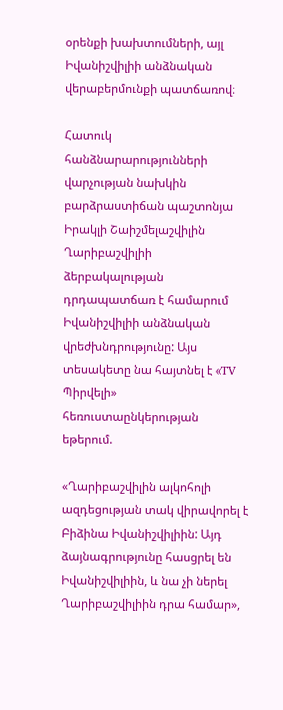օրենքի խախտումների, այլ Իվանիշվիլիի անձնական վերաբերմունքի պատճառով։

Հատուկ հանձնարարությունների վարչության նախկին բարձրաստիճան պաշտոնյա Իրակլի Շաիշմելաշվիլին Ղարիբաշվիլիի ձերբակալության դրդապատճառ է համարում Իվանիշվիլիի անձնական վրեժխնդրությունը: Այս տեսակետը նա հայտնել է «TV Պիրվելի» հեռուստաընկերության եթերում.

«Ղարիբաշվիլին ալկոհոլի ազդեցության տակ վիրավորել է Բիձինա Իվանիշվիլիին: Այդ ձայնագրությունը հասցրել են Իվանիշվիլիին, և նա չի ներել Ղարիբաշվիլիին դրա համար»,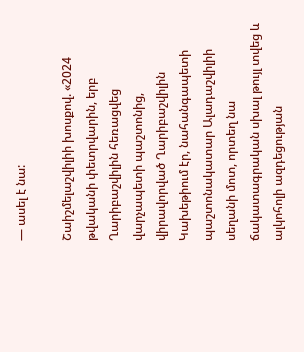— ասել է նա:

Շաիշմելաշվիլիի խոսքով. «2024 թվականի փետրվարին, երբ Ղարիբաշվիլին հեռացվեց վարչապետի պաշտոնից, վիրավորված Ղարիբաշվիլին Կախեթիում էր, նահանգապետի պաշտոնակատար Ալադաշվիլիի սեղանի մոտ, որտեղ նա ճակատագրական սխալ թույլ տվեց և ալկոհոլի ազդեցության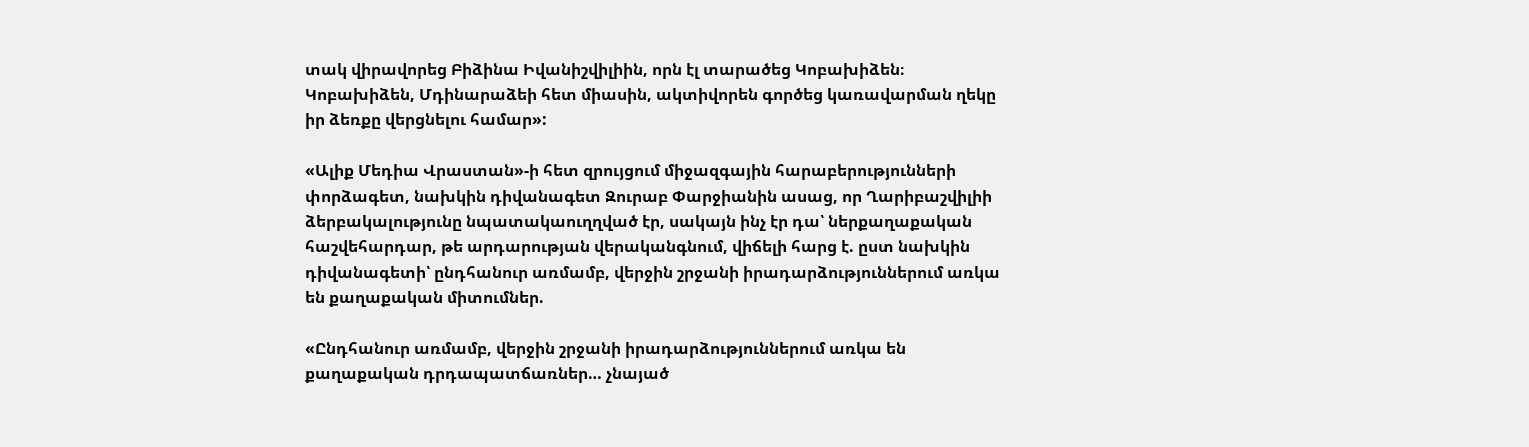տակ վիրավորեց Բիձինա Իվանիշվիլիին, որն էլ տարածեց Կոբախիձեն։ Կոբախիձեն, Մդինարաձեի հետ միասին, ակտիվորեն գործեց կառավարման ղեկը իր ձեռքը վերցնելու համար»:

«Ալիք Մեդիա Վրաստան»-ի հետ զրույցում միջազգային հարաբերությունների փորձագետ, նախկին դիվանագետ Զուրաբ Փարջիանին ասաց, որ Ղարիբաշվիլիի ձերբակալությունը նպատակաուղղված էր, սակայն ինչ էր դա՝ ներքաղաքական հաշվեհարդար, թե արդարության վերականգնում, վիճելի հարց է. ըստ նախկին դիվանագետի՝ ընդհանուր առմամբ, վերջին շրջանի իրադարձություններում առկա են քաղաքական միտումներ.

«Ընդհանուր առմամբ, վերջին շրջանի իրադարձություններում առկա են քաղաքական դրդապատճառներ… չնայած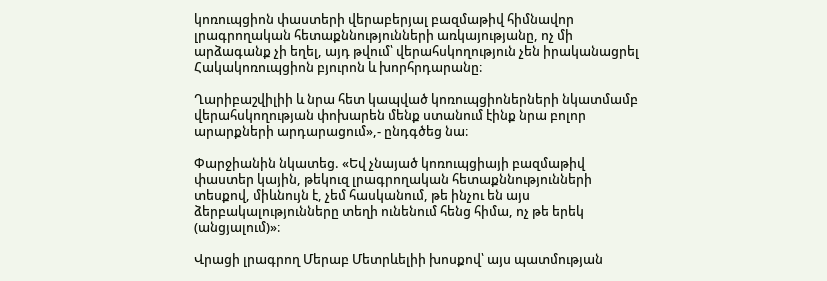կոռուպցիոն փաստերի վերաբերյալ բազմաթիվ հիմնավոր լրագրողական հետաքննությունների առկայությանը, ոչ մի արձագանք չի եղել, այդ թվում՝ վերահսկողություն չեն իրականացրել Հակակոռուպցիոն բյուրոն և խորհրդարանը։

Ղարիբաշվիլիի և նրա հետ կապված կոռուպցիոներների նկատմամբ վերահսկողության փոխարեն մենք ստանում էինք նրա բոլոր արարքների արդարացում»,- ընդգծեց նա։

Փարջիանին նկատեց. «Եվ չնայած կոռուպցիայի բազմաթիվ փաստեր կային, թեկուզ լրագրողական հետաքննությունների տեսքով, միևնույն է, չեմ հասկանում, թե ինչու են այս ձերբակալությունները տեղի ունենում հենց հիմա, ոչ թե երեկ (անցյալում)»։

Վրացի լրագրող Մերաբ Մետրևելիի խոսքով՝ այս պատմության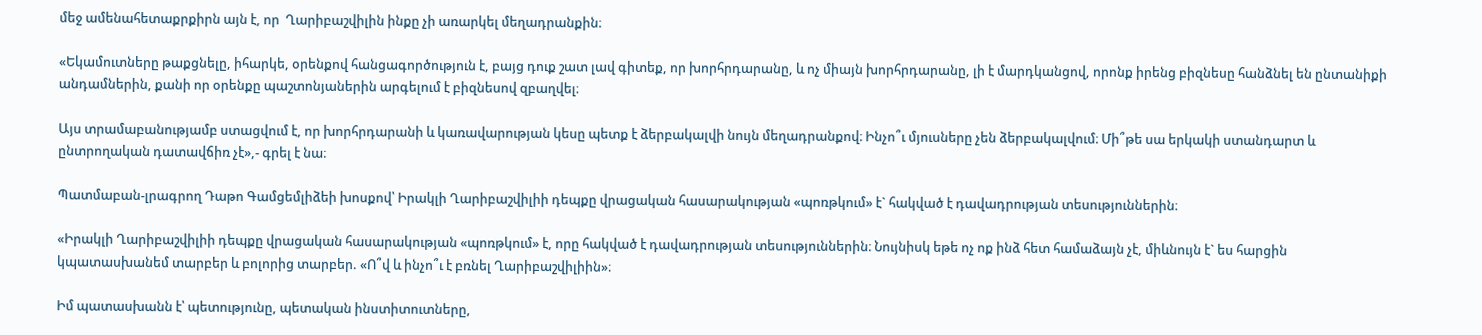մեջ ամենահետաքրքիրն այն է, որ  Ղարիբաշվիլին ինքը չի առարկել մեղադրանքին։

«Եկամուտները թաքցնելը, իհարկե, օրենքով հանցագործություն է, բայց դուք շատ լավ գիտեք, որ խորհրդարանը, և ոչ միայն խորհրդարանը, լի է մարդկանցով, որոնք իրենց բիզնեսը հանձնել են ընտանիքի անդամներին, քանի որ օրենքը պաշտոնյաներին արգելում է բիզնեսով զբաղվել։

Այս տրամաբանությամբ ստացվում է, որ խորհրդարանի և կառավարության կեսը պետք է ձերբակալվի նույն մեղադրանքով։ Ինչո՞ւ մյուսները չեն ձերբակալվում։ Մի՞թե սա երկակի ստանդարտ և ընտրողական դատավճիռ չէ»,- գրել է նա։

Պատմաբան-լրագրող Դաթո Գամցեմլիձեի խոսքով՝ Իրակլի Ղարիբաշվիլիի դեպքը վրացական հասարակության «պոռթկում» է` հակված է դավադրության տեսություններին։

«Իրակլի Ղարիբաշվիլիի դեպքը վրացական հասարակության «պոռթկում» է, որը հակված է դավադրության տեսություններին։ Նույնիսկ եթե ոչ ոք ինձ հետ համաձայն չէ, միևնույն է` ես հարցին կպատասխանեմ տարբեր և բոլորից տարբեր. «Ո՞վ և ինչո՞ւ է բռնել Ղարիբաշվիլիին»։

Իմ պատասխանն է՝ պետությունը, պետական ինստիտուտները,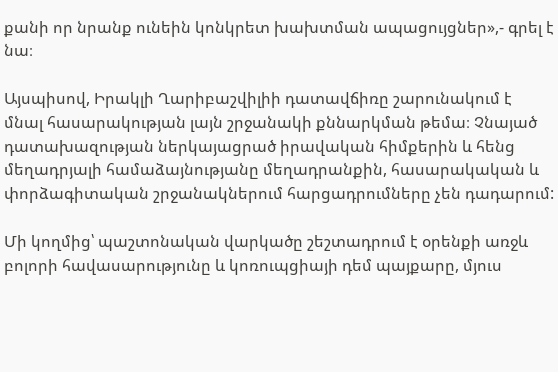քանի որ նրանք ունեին կոնկրետ խախտման ապացույցներ»,- գրել է նա։

Այսպիսով, Իրակլի Ղարիբաշվիլիի դատավճիռը շարունակում է մնալ հասարակության լայն շրջանակի քննարկման թեմա։ Չնայած դատախազության ներկայացրած իրավական հիմքերին և հենց մեղադրյալի համաձայնությանը մեղադրանքին, հասարակական և փորձագիտական շրջանակներում հարցադրումները չեն դադարում:

Մի կողմից՝ պաշտոնական վարկածը շեշտադրում է օրենքի առջև բոլորի հավասարությունը և կոռուպցիայի դեմ պայքարը, մյուս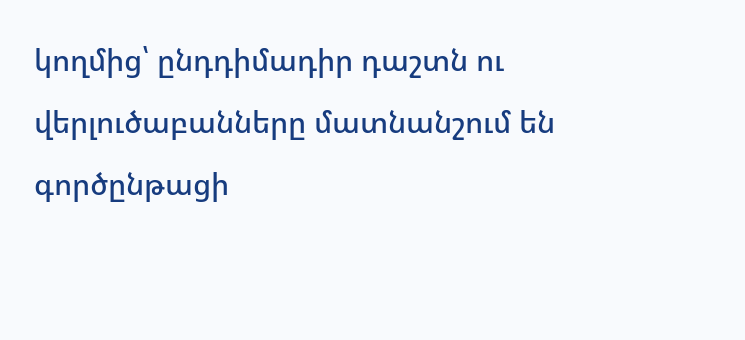կողմից՝ ընդդիմադիր դաշտն ու վերլուծաբանները մատնանշում են գործընթացի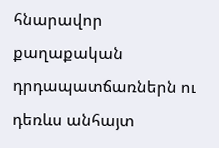հնարավոր քաղաքական դրդապատճառներն ու դեռևս անհայտ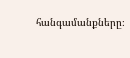հանգամանքները։